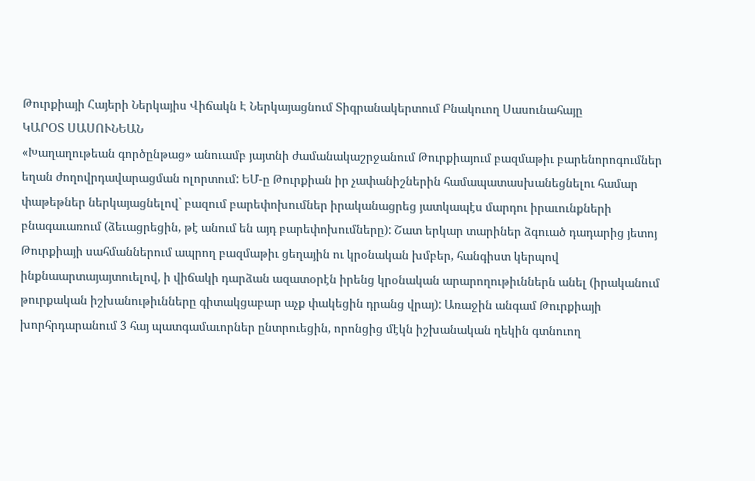Թուրքիայի Հայերի Ներկայիս Վիճակն Է Ներկայացնում Տիգրանակերտում Բնակուող Սասունահայը
ԿԱՐՕՏ ՍԱՍՈՒՆԵԱՆ
«Խաղաղութեան գործընթաց» անուամբ յայտնի ժամանակաշրջանում Թուրքիայում բազմաթիւ բարենորոգումներ եղան ժողովրդավարացման ոլորտում: ԵՄ-ը Թուրքիան իր չափանիշներին համապատասխանեցնելու համար փաթեթներ ներկայացնելով` բազում բարեփոխումներ իրականացրեց յատկապէս մարդու իրաւունքների բնագաւառում (ձեւացրեցին, թէ անում են այդ բարեփոխումները): Շատ երկար տարիներ ձգուած դադարից յետոյ Թուրքիայի սահմաններում ապրող բազմաթիւ ցեղային ու կրօնական խմբեր, հանգիստ կերպով ինքնաարտայայտուելով, ի վիճակի դարձան ազատօրէն իրենց կրօնական արարողութիւններն անել (իրականում թուրքական իշխանութիւնները գիտակցաբար աչք փակեցին դրանց վրայ): Առաջին անգամ Թուրքիայի խորհրդարանում 3 հայ պատգամաւորներ ընտրուեցին, որոնցից մէկն իշխանական ղեկին գտնուող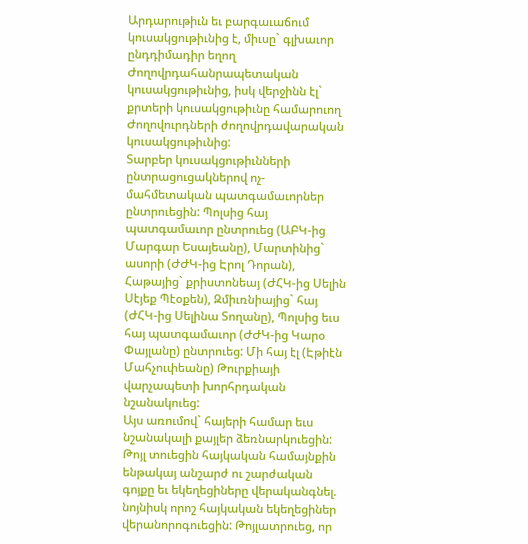Արդարութիւն եւ բարգաւաճում կուսակցութիւնից է, միւսը` գլխաւոր ընդդիմադիր եղող Ժողովրդահանրապետական կուսակցութիւնից, իսկ վերջինն էլ` քրտերի կուսակցութիւնը համարուող Ժողովուրդների ժողովրդավարական կուսակցութիւնից:
Տարբեր կուսակցութիւնների ընտրացուցակներով ոչ-մահմետական պատգամաւորներ ընտրուեցին: Պոլսից հայ պատգամաւոր ընտրուեց (ԱԲԿ-ից Մարգար Եսայեանը), Մարտինից` ասորի (ԺԺԿ-ից Էրոլ Դորան), Հաթայից` քրիստոնեայ (ԺՀԿ-ից Սելին Սէյեք Պէօքեն), Զմիւռնիայից` հայ (ԺՀԿ-ից Սելինա Տողանը), Պոլսից եւս հայ պատգամաւոր (ԺԺԿ-ից Կարօ Փայլանը) ընտրուեց: Մի հայ էլ (Էթիէն Մահչուփեանը) Թուրքիայի վարչապետի խորհրդական նշանակուեց:
Այս առումով` հայերի համար եւս նշանակալի քայլեր ձեռնարկուեցին: Թոյլ տուեցին հայկական համայնքին ենթակայ անշարժ ու շարժական գոյքը եւ եկեղեցիները վերականգնել. նոյնիսկ որոշ հայկական եկեղեցիներ վերանորոգուեցին: Թոյլատրուեց, որ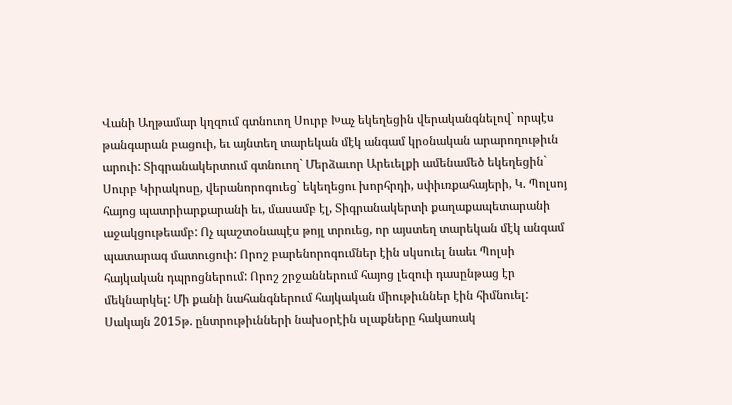Վանի Աղթամար կղզում գտնուող Սուրբ Խաչ եկեղեցին վերականգնելով` որպէս թանգարան բացուի, եւ այնտեղ տարեկան մէկ անգամ կրօնական արարողութիւն արուի: Տիգրանակերտում գտնուող` Մերձաւոր Արեւելքի ամենամեծ եկեղեցին` Սուրբ Կիրակոսը, վերանորոգուեց` եկեղեցու խորհրդի, սփիւռքահայերի, Կ. Պոլսոյ հայոց պատրիարքարանի եւ, մասամբ էլ, Տիգրանակերտի քաղաքապետարանի աջակցութեամբ: Ոչ պաշտօնապէս թոյլ տրուեց, որ այստեղ տարեկան մէկ անգամ պատարագ մատուցուի: Որոշ բարենորոգումներ էին սկսուել նաեւ Պոլսի հայկական դպրոցներում: Որոշ շրջաններում հայոց լեզուի դասընթաց էր մեկնարկել: Մի քանի նահանգներում հայկական միութիւններ էին հիմնուել:
Սակայն 2015թ. ընտրութիւնների նախօրէին սլաքները հակառակ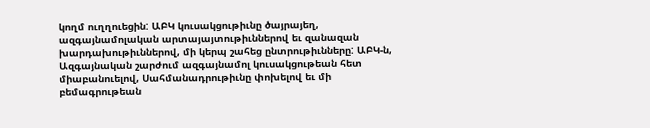կողմ ուղղուեցին: ԱԲԿ կուսակցութիւնը ծայրայեղ, ազգայնամոլական արտայայտութիւններով եւ զանազան խարդախութիւններով, մի կերպ շահեց ընտրութիւնները: ԱԲԿ-ն, Ազգայնական շարժում ազգայնամոլ կուսակցութեան հետ միաբանուելով, Սահմանադրութիւնը փոխելով եւ մի բեմագրութեան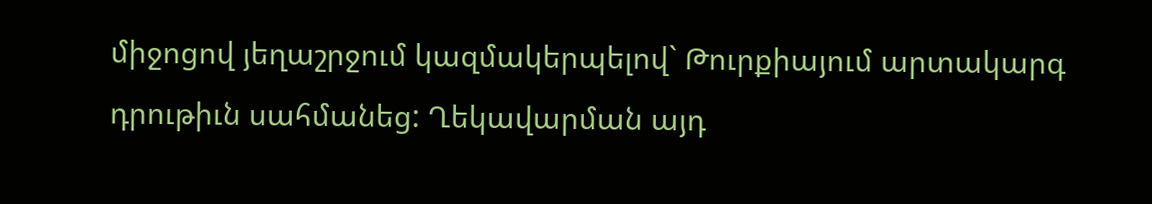միջոցով յեղաշրջում կազմակերպելով` Թուրքիայում արտակարգ դրութիւն սահմանեց: Ղեկավարման այդ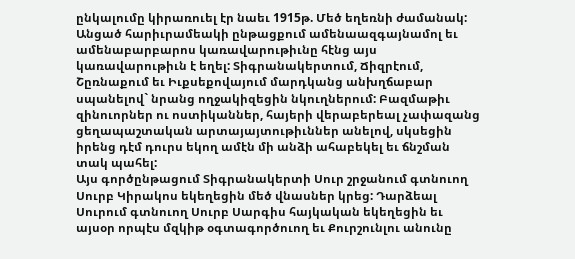ընկալումը կիրառուել էր նաեւ 1915թ. Մեծ եղեռնի ժամանակ: Անցած հարիւրամեակի ընթացքում ամենաազգայնամոլ եւ ամենաբարբարոս կառավարութիւնը հէնց այս կառավարութիւն է եղել: Տիգրանակերտում, Ճիզրէում, Շըռնաքում եւ Իւքսեքովայում մարդկանց անխղճաբար սպանելով` նրանց ողջակիզեցին նկուղներում: Բազմաթիւ զինուորներ ու ոստիկաններ, հայերի վերաբերեալ չափազանց ցեղապաշտական արտայայտութիւններ անելով, սկսեցին իրենց դէմ դուրս եկող ամէն մի անձի ահաբեկել եւ ճնշման տակ պահել:
Այս գործընթացում Տիգրանակերտի Սուր շրջանում գտնուող Սուրբ Կիրակոս եկեղեցին մեծ վնասներ կրեց: Դարձեալ Սուրում գտնուող Սուրբ Սարգիս հայկական եկեղեցին եւ այսօր որպէս մզկիթ օգտագործուող եւ Քուրշունլու անունը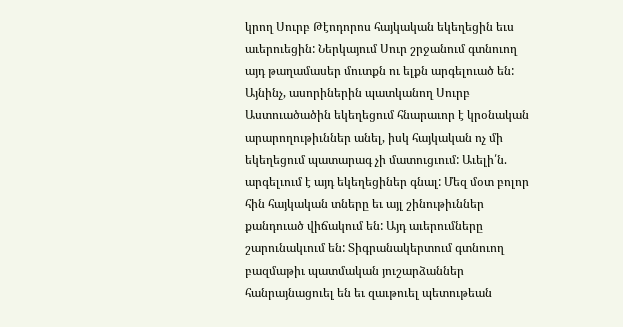կրող Սուրբ Թէոդորոս հայկական եկեղեցին եւս աւերուեցին: Ներկայում Սուր շրջանում գտնուող այդ թաղամասեր մուտքն ու ելքն արգելուած են: Այնինչ, ասորիներին պատկանող Սուրբ Աստուածածին եկեղեցում հնարաւոր է կրօնական արարողութիւններ անել, իսկ հայկական ոչ մի եկեղեցում պատարագ չի մատուցւում: Աւելի՛ն. արգելւում է այդ եկեղեցիներ գնալ: Մեզ մօտ բոլոր հին հայկական տները եւ այլ շինութիւններ քանդուած վիճակում են: Այդ աւերումները շարունակւում են: Տիգրանակերտում գտնուող բազմաթիւ պատմական յուշարձաններ հանրայնացուել են եւ զաւթուել պետութեան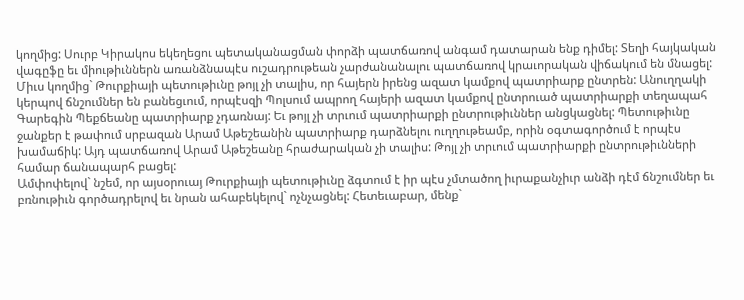կողմից: Սուրբ Կիրակոս եկեղեցու պետականացման փորձի պատճառով անգամ դատարան ենք դիմել: Տեղի հայկական վագըֆը եւ միութիւններն առանձնապէս ուշադրութեան չարժանանալու պատճառով կրաւորական վիճակում են մնացել:
Միւս կողմից` Թուրքիայի պետութիւնը թոյլ չի տալիս, որ հայերն իրենց ազատ կամքով պատրիարք ընտրեն: Անուղղակի կերպով ճնշումներ են բանեցւում, որպէսզի Պոլսում ապրող հայերի ազատ կամքով ընտրուած պատրիարքի տեղապահ Գարեգին Պեքճեանը պատրիարք չդառնայ: Եւ թոյլ չի տրւում պատրիարքի ընտրութիւններ անցկացնել: Պետութիւնը ջանքեր է թափում սրբազան Արամ Աթեշեանին պատրիարք դարձնելու ուղղութեամբ, որին օգտագործում է որպէս խամաճիկ: Այդ պատճառով Արամ Աթեշեանը հրաժարական չի տալիս: Թոյլ չի տրւում պատրիարքի ընտրութիւնների համար ճանապարհ բացել:
Ամփոփելով` նշեմ, որ այսօրուայ Թուրքիայի պետութիւնը ձգտում է իր պէս չմտածող իւրաքանչիւր անձի դէմ ճնշումներ եւ բռնութիւն գործադրելով եւ նրան ահաբեկելով` ոչնչացնել: Հետեւաբար, մենք`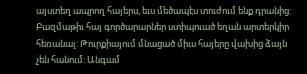այստեղ ապրող հայերս, եւս մեծապէս տուժում ենք դրանից: Բազմաթիւ հայ գործարարներ ստիպուած եղան արտերկիր հեռանալ: Թուրքիայում մնացած միւս հայերը վախից ձայն չեն հանում: Անգամ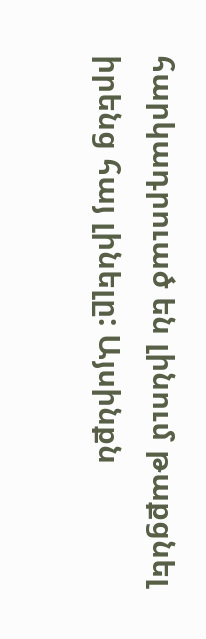հարկադրուած են լինում թաքցնել իրենց հայ լինելը: Այսինքն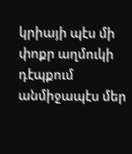կրիայի պէս մի փոքր աղմուկի դէպքում անմիջապէս մեր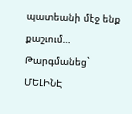պատեանի մէջ ենք քաշւում…
Թարգմանեց`
ՄԵԼԻՆԷ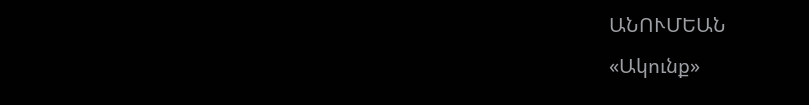ԱՆՈՒՄԵԱՆ
«Ակունք»